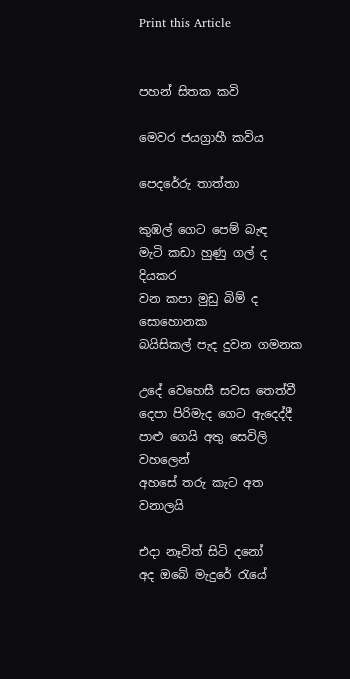Print this Article


පහන් සිතක කවි

මෙවර ජයග්‍රාහී කවිය

පෙදරේරු තාත්තා

කුඹල් ගෙට පෙම් බැඳ
මැටි කඩා හුණු ගල් ද දියකර
වන කපා මුඩු බිම් ද සොහොනක
බයිසිකල් පැද දුවන ගමනක

උදේ වෙහෙසී සවස තෙත්වී
දෙපා පිරිමැද ගෙට ඇදෙද්දී
පාළු ගෙයි අතු සෙවිලි වහලෙන්
අහසේ තරු කැට අත වනාලයි

එදා නෑවිත් සිටි දනෝ
අද ඔබේ මැදුරේ රැයේ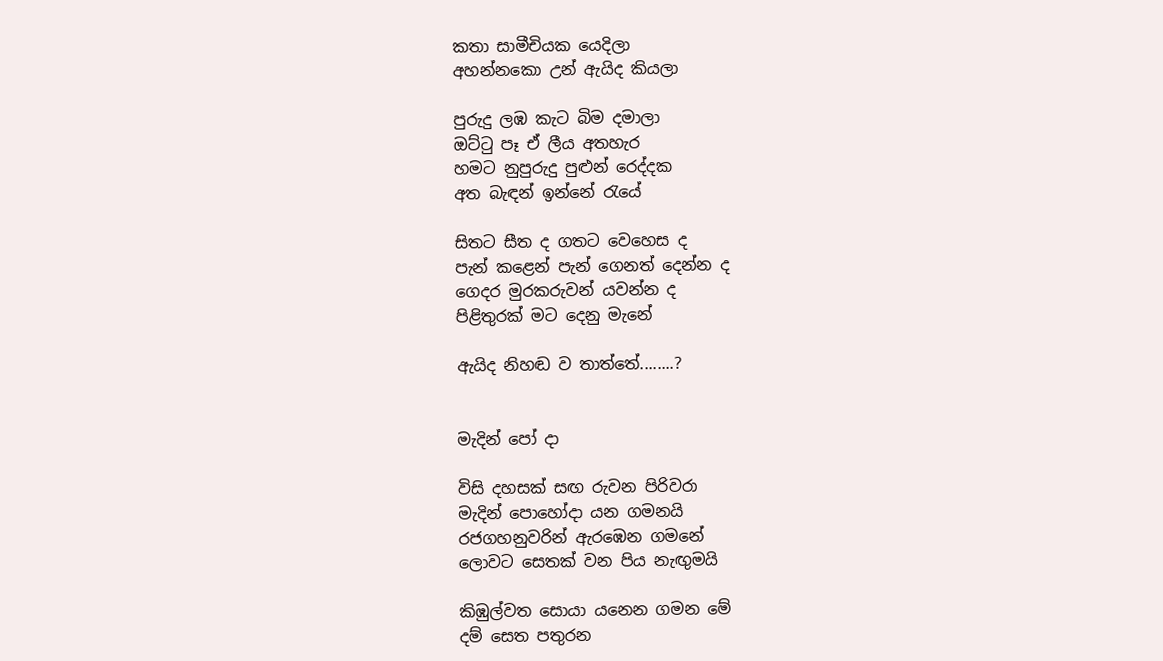කතා සාමීචියක යෙදිලා
අහන්නකො උන් ඇයිද කියලා

පුරුදු ලඹ කැට බිම දමාලා
ඔට්ටු පෑ ඒ ලීය අතහැර
හමට නුපුරුදු පුළුන් රෙද්දක
අත බැඳන් ඉන්නේ රැයේ

සිතට සීත ද ගතට වෙහෙස ද
පැන් කළෙන් පැන් ගෙනත් දෙන්න ද
ගෙදර මුරකරුවන් යවන්න ද
පිළිතුරක් මට දෙනු මැනේ

ඇයිද නිහඬ ව තාත්තේ........?


මැදින් පෝ දා

විසි දහසක් සඟ රුවන පිරිවරා
මැදින් පොහෝදා යන ගමනයි
රජගහනුවරින් ඇරඹෙන ගමනේ
ලොවට සෙතක් වන පිය නැඟුමයි

කිඹුල්වත සොයා යනෙන ගමන මේ
දම් සෙත පතුරන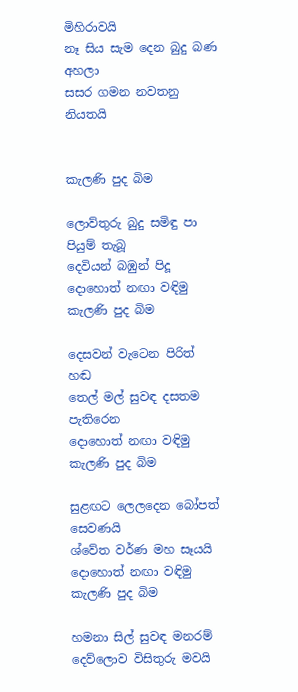මිහිරාවයි
නෑ සිය සැම දෙන බුදු බණ අහලා
සසර ගමන නවතනු නියතයි


කැලණි පුද බිම

ලොව්තුරු බුදු සමිඳු පා පියුම් තැබූ
දෙවියන් බඹුන් පිදූ
දොහොත් නඟා වඳිමු
කැලණි පුද බිම

දෙසවන් වැටෙන පිරිත් හඬ
තෙල් මල් සුවඳ දසතම පැතිරෙන
දොහොත් නඟා වඳිමු
කැලණි පුද බිම

සුළඟට ලෙලදෙන බෝපත් සෙවණයි
ශ්වේත වර්ණ මහ සෑයයි
දොහොත් නඟා වඳිමු
කැලණි පුද බිම

හමනා සිල් සුවඳ මනරම්
දෙව්ලොව විසිතුරු මවයි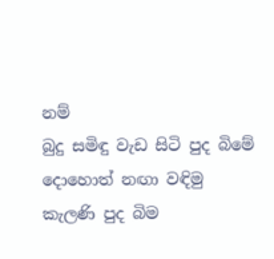නම්
බුදු සමිඳු වැඩ සිටි පුද බිමේ
දොහොත් නඟා වඳිමු
කැලණි පුද බිම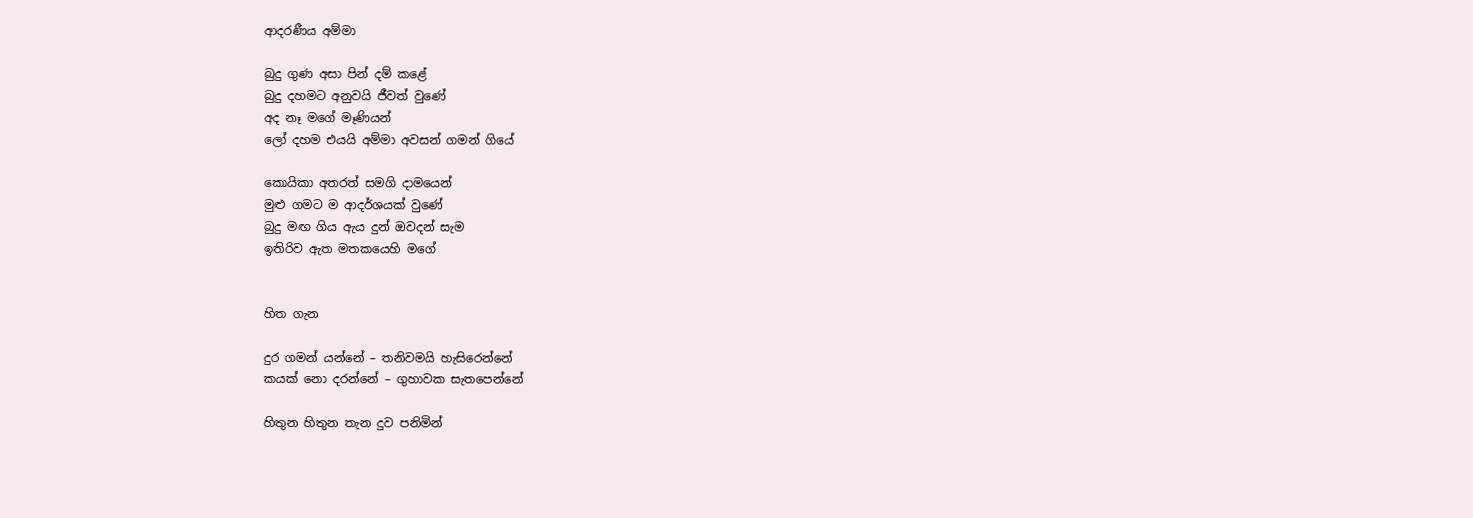ආදරණීය අම්මා

බුදු ගුණ අසා පින් දම් කළේ
බුදු දහමට අනුවයි ජීවත් වුණේ
අද නෑ මගේ මෑණියන්
ලෝ දහම එයයි අම්මා අවසන් ගමන් ගියේ

කොයිකා අතරත් සමගි දාමයෙන්
මුළු ගමට ම ආදර්ශයක් වුණේ
බුදු මඟ ගිය ඇය දුන් ඔවදන් සැම
ඉතිරිව ඇත මතකයෙහි මගේ


හිත ගැන

දුර ගමන් යන්නේ – තනිවමයි හැසිරෙන්නේ
කයක් නො දරන්නේ – ගුහාවක සැතපෙන්නේ

හිතුන හිතුන තැන දුව පනිමින්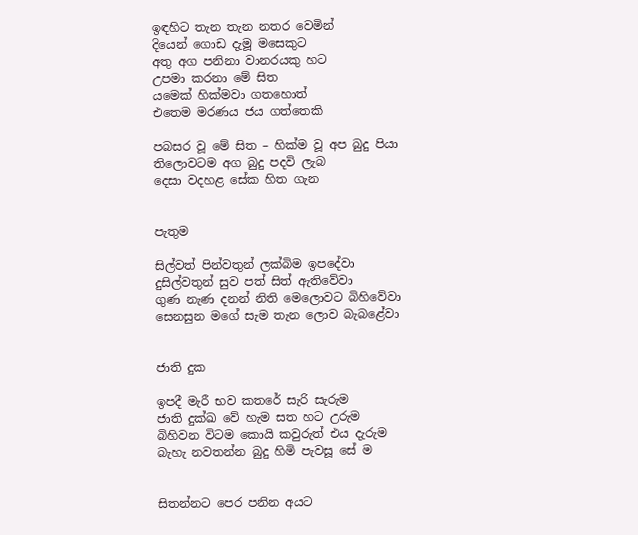ඉඳහිට තැන තැන නතර වෙමින්
දියෙන් ගොඩ දැමූ මසෙකුට
අතු අග පනිනා වානරයකු හට
උපමා කරනා මේ සිත
යමෙක් හික්මවා ගතහොත්
එතෙම මරණය ජය ගත්තෙකි

පබසර වූ මේ සිත – හික්ම වූ අප බුදු පියා
තිලොවටම අග බුදු පදවි ලැබ
දෙසා වදහළ සේක හිත ගැන


පැතුම

සිල්වත් පින්වතුන් ලක්බිම ඉපදේවා
දුසිල්වතුන් සුව පත් සිත් ඇතිවේවා
ගුණ නැණ දනන් නිති මෙලොවට බිහිවේවා
සෙනසුන මගේ සැම තැන ලොව බැබළේවා


ජාති දුක

ඉපදී මැරී භව කතරේ සැරි සැරුම
ජාති දුක්ඛ වේ හැම සත හට උරුම
බිහිවන විටම කොයි කවුරුත් එය දැරුම
බැහැ නවතන්න බුදු හිමි පැවසූ සේ ම


සිතන්නට පෙර පනින අයට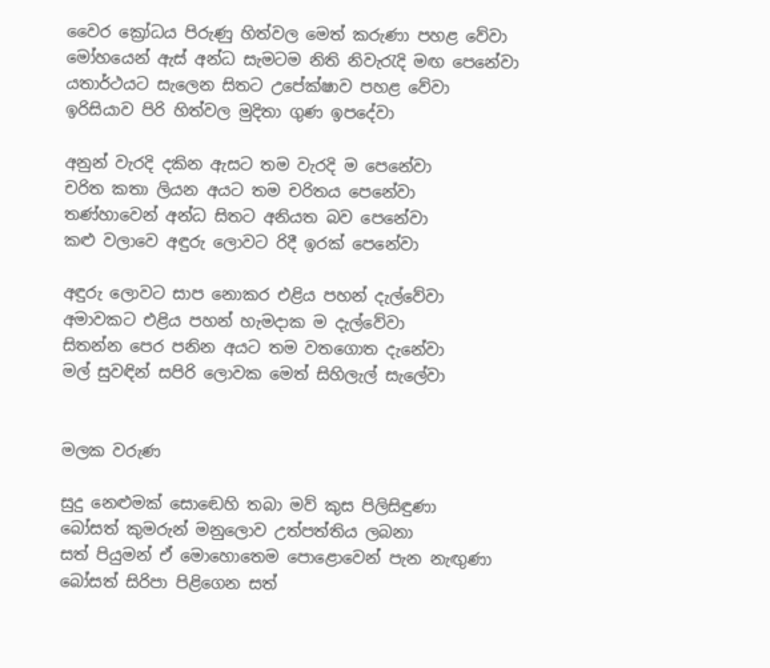වෛර ක්‍රෝධය පිරුණු හිත්වල මෙත් කරුණා පහළ වේවා
මෝහයෙන් ඇස් අන්ධ සැමටම නිති නිවැරැදි මඟ පෙනේවා
යතාර්ථයට සැලෙන සිතට උපේක්ෂාව පහළ වේවා
ඉරිසියාව පිරි හිත්වල මුදිතා ගුණ ඉපදේවා

අනුන් වැරදි දකින ඇසට තම වැරදි ම පෙනේවා
චරිත කතා ලියන අයට තම චරිතය පෙනේවා
තණ්හාවෙන් අන්ධ සිතට අනියත බව පෙනේවා
කළු වලාවෙ අඳුරු ලොවට රිදී ඉරක් පෙනේවා

අඳුරු ලොවට සාප නොකර එළිය පහන් දැල්වේවා
අමාවකට එළිය පහන් හැමදාක ම දැල්වේවා
සිතන්න පෙර පනින අයට තම වතගොත දැනේවා
මල් සුවඳින් සපිරි ලොවක මෙත් සිහිලැල් සැලේවා


මලක වරුණ

සුදු නෙළුමක් සොඬෙහි තබා මව් කුස පිලිසිඳුණා
බෝසත් කුමරුන් මනුලොව උත්පත්තිය ලබනා
සත් පියුමන් ඒ මොහොතෙම පොළොවෙන් පැන නැඟුණා
බෝසත් සිරිපා පිළිගෙන සත්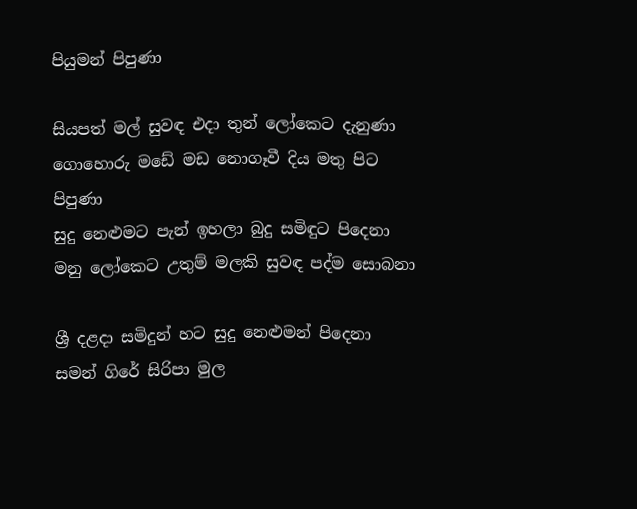පියුමන් පිපුණා

සියපත් මල් සුවඳ එදා තුන් ලෝකෙට දැනුණා
ගොහොරු මඩේ මඩ නොගෑවී දිය මතු පිට පිපුණා
සුදු නෙළුමට පැන් ඉහලා බුදු සමිඳුට පිදෙනා
මනු ලෝකෙට උතුම් මලකි සුවඳ පද්ම සොබනා

ශ්‍රී දළදා සමිදුන් හට සුදු නෙළුමන් පිදෙනා
සමන් ගිරේ සිරිපා මුල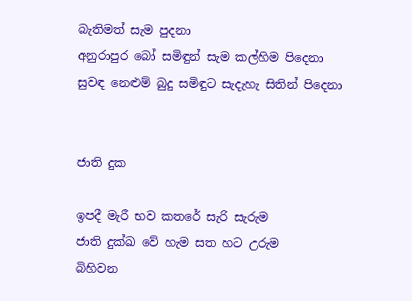බැතිමත් සැම පුදනා
අනුරාපුර බෝ සමිඳුන් සැම කල්හිම පිදෙනා
සුවඳ නෙළුම් බුදු සමිඳුට සැදැහැ සිතින් පිදෙනා


ජාති දුක

ඉපදී මැරී භව කතරේ සැරි සැරුම
ජාති දුක්ඛ වේ හැම සත හට උරුම
බිහිවන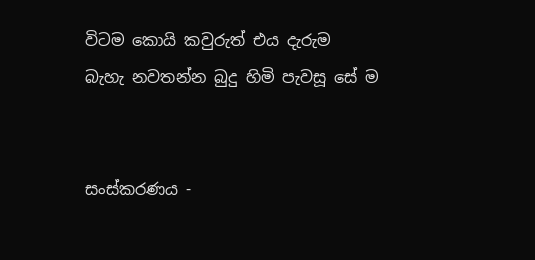විටම කොයි කවුරුත් එය දැරුම
බැහැ නවතන්න බුදු හිමි පැවසූ සේ ම


සංස්කරණය -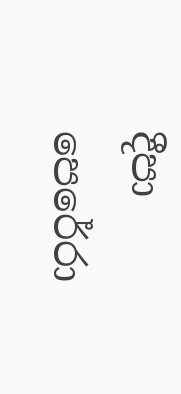දීපා පෙරේරා